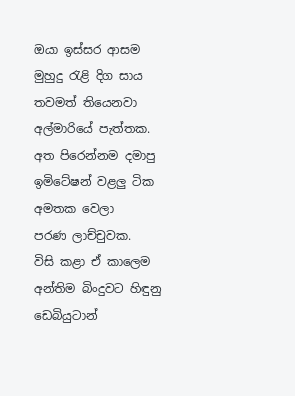ඔයා ඉස්සර ආසම
මුහුදු රැළි දිග සාය
තවමත් තියෙනවා
අල්මාරියේ පැත්තක.
අත පිරෙන්නම දමාපු
ඉමිටේෂන් වළලු ටික
අමතක වෙලා
පරණ ලාච්චුවක.
විසි කළා ඒ කාලෙම
අන්තිම බිංදුවට හිඳුනු
ඩෙබියුටාන්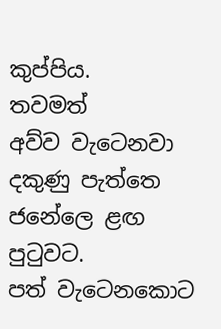කුප්පිය.
තවමත්
අව්ව වැටෙනවා
දකුණු පැත්තෙ ජනේලෙ ළඟ
පුටුවට.
පත් වැටෙනකොට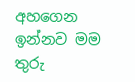අහගෙන ඉන්නව මම
තුරු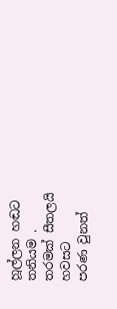හූල්ලන හඬට
තනියම .
තරමක් සීතලයි
හවසට
පරණ වුනත්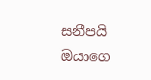සනීපයි
ඔයාගෙ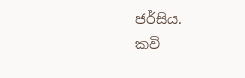ජර්සිය.
කවි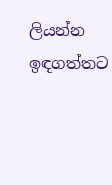ලියන්න
ඉඳගත්තට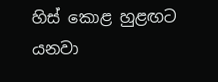හිස් කොළ හුළඟට යනවා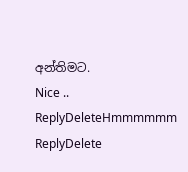අන්තිමට.
Nice ..
ReplyDeleteHmmmmmm
ReplyDelete